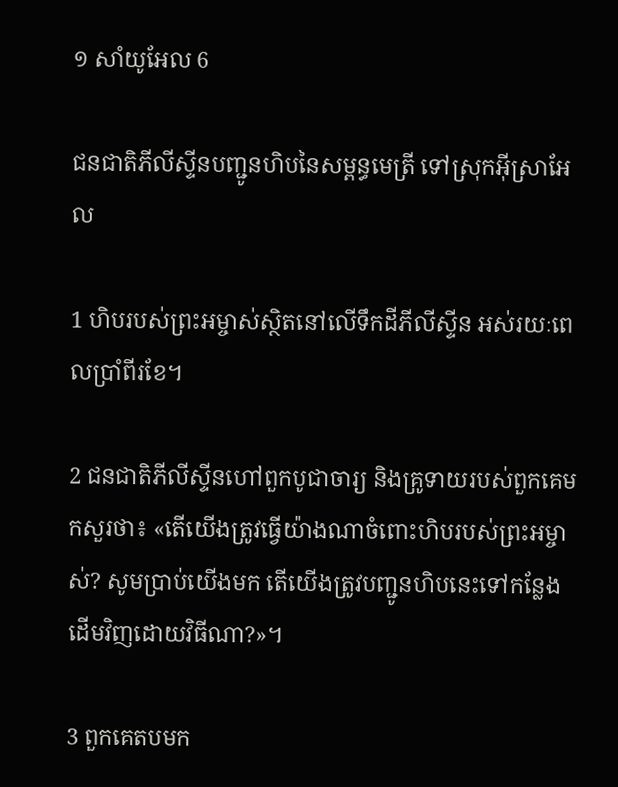១ សាំយូ‌អែល 6

ជន‌ជាតិភីលីស្ទីនបញ្ជូនហិបនៃសម្ពន្ធ‌មេត្រី ទៅស្រុកអ៊ីស្រា‌អែល

1 ហិបរបស់ព្រះ‌អម្ចាស់ស្ថិតនៅលើទឹកដីភីលីស្ទីន អស់រយៈពេលប្រាំ‌ពីរខែ។

2 ជន‌ជាតិភីលីស្ទីនហៅពួកបូជា‌ចារ្យ និងគ្រូទាយរបស់ពួកគេមកសួរថា៖ «តើយើងត្រូវធ្វើយ៉ាងណាចំពោះហិបរបស់ព្រះ‌អម្ចាស់? សូមប្រាប់យើងមក តើយើងត្រូវបញ្ជូនហិបនេះទៅកន្លែងដើមវិញដោយវិធីណា?»។

3 ពួកគេតបមក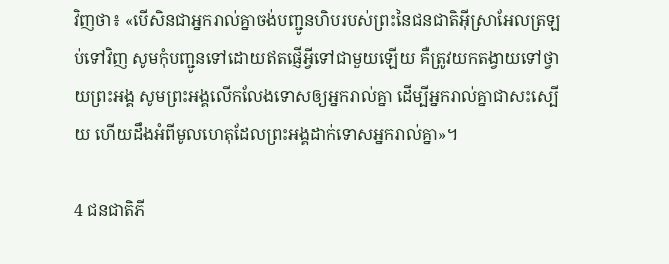វិញថា៖ «បើសិនជាអ្នករាល់គ្នាចង់បញ្ជូនហិបរបស់ព្រះនៃជន‌ជាតិអ៊ីស្រា‌អែលត្រឡប់ទៅវិញ សូមកុំបញ្ជូនទៅដោយឥតផ្ញើអ្វីទៅជាមួយឡើយ គឺត្រូវយកតង្វាយទៅថ្វាយព្រះ‌អង្គ សូមព្រះ‌អង្គលើក‌លែងទោសឲ្យអ្នករាល់គ្នា ដើម្បីអ្នករាល់គ្នាជាសះ‌ស្បើយ ហើយដឹងអំពីមូលហេតុដែលព្រះ‌អង្គដាក់ទោសអ្នករាល់គ្នា»។

4 ជន‌ជាតិភី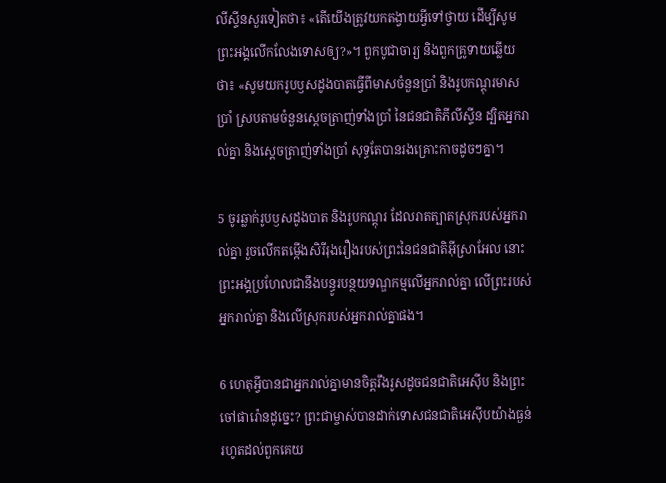លីស្ទីនសួរទៀតថា៖ «តើយើងត្រូវយកតង្វាយអ្វីទៅថ្វាយ ដើម្បីសូមព្រះ‌អង្គលើក‌លែងទោសឲ្យ?»។ ពួកបូជា‌ចារ្យ និងពួកគ្រូទាយឆ្លើយថា៖ «សូមយករូបឫស‌ដូង‌បាតធ្វើពីមាសចំនួនប្រាំ និងរូបកណ្ដុរមាសប្រាំ ស្របតាមចំនួនស្ដេចត្រាញ់ទាំងប្រាំ នៃជន‌ជាតិភីលីស្ទីន ដ្បិតអ្នករាល់គ្នា និងស្ដេចត្រាញ់ទាំងប្រាំ សុទ្ធតែបានរងគ្រោះកាចដូចៗគ្នា។

5 ចូរឆ្លាក់រូបឫស‌ដូង‌បាត និងរូបកណ្ដុរ ដែលរាតត្បាតស្រុករបស់អ្នករាល់គ្នា រួចលើកតម្កើងសិរី‌រុងរឿងរបស់ព្រះនៃជន‌ជាតិអ៊ីស្រា‌អែល នោះព្រះ‌អង្គប្រហែលជានឹងបន្ធូរបន្ថយទណ្ឌ‌កម្មលើអ្នករាល់គ្នា លើព្រះរបស់អ្នករាល់គ្នា និងលើស្រុករបស់អ្នករាល់គ្នាផង។

6 ហេតុអ្វីបានជាអ្នករាល់គ្នាមានចិត្តរឹង‌រូសដូចជន‌ជាតិអេស៊ីប និងព្រះចៅផារ៉ោនដូច្នេះ? ព្រះ‌ជាម្ចាស់បានដាក់ទោសជន‌ជាតិអេស៊ីបយ៉ាងធ្ងន់ រហូតដល់ពួកគេយ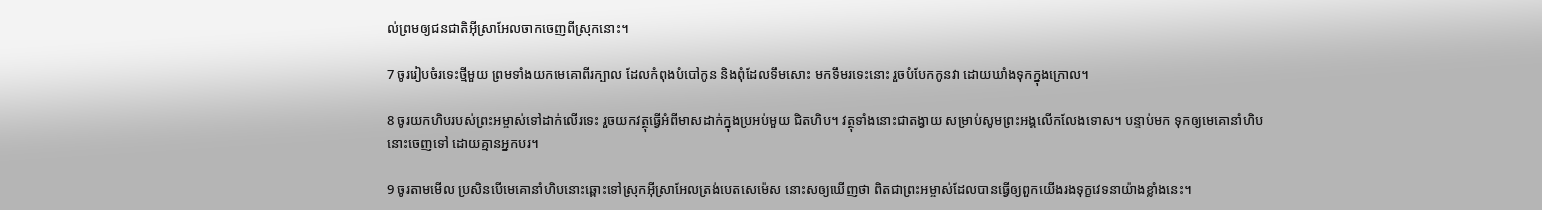ល់ព្រមឲ្យជន‌ជាតិអ៊ីស្រា‌អែលចាកចេញពីស្រុកនោះ។

7 ចូររៀបចំរទេះថ្មីមួយ ព្រមទាំងយកមេគោពីរក្បាល ដែលកំពុងបំបៅកូន និងពុំដែលទឹមសោះ មកទឹមរទេះនោះ រួចបំបែកកូនវា ដោយឃាំងទុកក្នុងក្រោល។

8 ចូរយកហិបរបស់ព្រះ‌អម្ចាស់ទៅដាក់លើរទេះ រួចយកវត្ថុធ្វើអំពីមាសដាក់ក្នុងប្រអប់មួយ ជិតហិប។ វត្ថុទាំងនោះជាតង្វាយ សម្រាប់សូមព្រះ‌អង្គលើក‌លែងទោស។ បន្ទាប់មក ទុកឲ្យមេគោនាំហិបនោះចេញទៅ ដោយគ្មានអ្នកបរ។

9 ចូរតាមមើល ប្រសិនបើមេគោនាំហិបនោះឆ្ពោះទៅស្រុកអ៊ីស្រា‌អែលត្រង់បេតសេ‌ម៉េស នោះសឲ្យឃើញថា ពិតជាព្រះ‌អម្ចាស់ដែលបានធ្វើឲ្យពួកយើងរងទុក្ខវេទនាយ៉ាងខ្លាំងនេះ។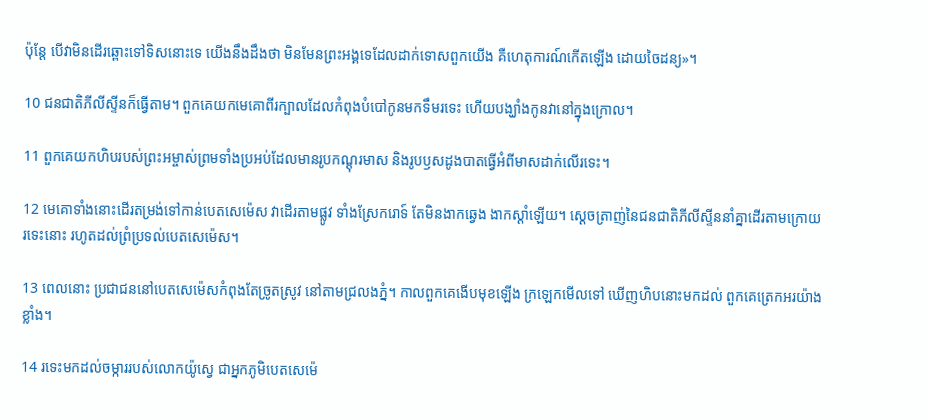ប៉ុន្តែ បើវាមិនដើរឆ្ពោះទៅទិសនោះទេ យើងនឹងដឹងថា មិនមែនព្រះ‌អង្គទេដែលដាក់ទោសពួកយើង គឺហេតុ‌ការណ៍កើតឡើង ដោយចៃដន្យ»។

10 ជន‌ជាតិភីលីស្ទីនក៏ធ្វើតាម។ ពួកគេយកមេគោពីរក្បាលដែលកំពុងបំបៅកូនមកទឹមរទេះ ហើយបង្ឃាំងកូនវានៅក្នុងក្រោល។

11 ពួកគេយកហិបរបស់ព្រះ‌អម្ចាស់ព្រមទាំងប្រអប់ដែលមានរូបកណ្ដុរមាស និងរូបឫស‌ដូង‌បាតធ្វើអំពីមាសដាក់លើរទេះ។

12 មេគោទាំងនោះដើរតម្រង់ទៅកាន់បេត‌សេ‌ម៉េស វាដើរតាមផ្លូវ ទាំងស្រែករោទ៍ តែមិនងាកឆ្វេង ងាកស្ដាំឡើយ។ ស្ដេចត្រាញ់នៃជន‌ជាតិភីលីស្ទីននាំគ្នាដើរតាមក្រោយរទេះនោះ រហូតដល់ព្រំ‌ប្រទល់បេត‌សេ‌ម៉េស។

13 ពេលនោះ ប្រជា‌ជននៅបេត‌សេ‌ម៉េសកំពុងតែច្រូតស្រូវ នៅតាមជ្រលងភ្នំ។ កាលពួកគេងើបមុខឡើង ក្រឡេកមើលទៅ ឃើញហិបនោះមកដល់ ពួកគេត្រេកអរយ៉ាងខ្លាំង។

14 រទេះមកដល់ចម្ការរបស់លោកយ៉ូស្វេ ជាអ្នកភូមិបេត‌សេ‌ម៉េ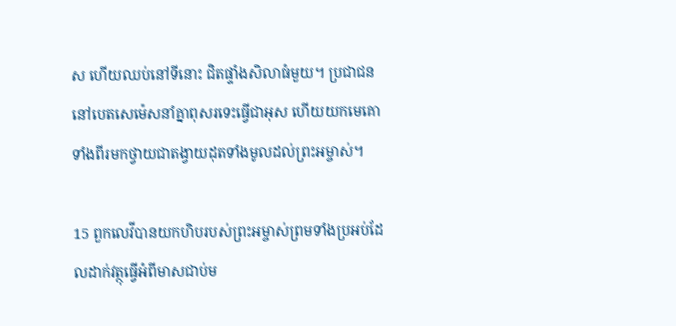ស ហើយឈប់នៅទីនោះ ជិតផ្ទាំងសិលាធំមួយ។ ប្រជា‌ជននៅបេត‌សេ‌ម៉េសនាំគ្នាពុសរទេះធ្វើជាអុស ហើយយកមេគោទាំងពីរមកថ្វាយជាតង្វាយដុតទាំងមូលដល់ព្រះ‌អម្ចាស់។

15 ពួកលេវីបានយកហិបរបស់ព្រះ‌អម្ចាស់ព្រមទាំងប្រអប់ដែលដាក់វត្ថុធ្វើអំពីមាសជាប់ម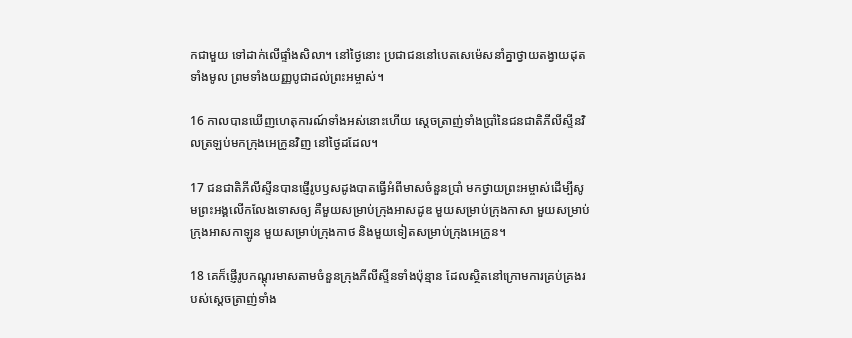កជាមួយ ទៅដាក់លើផ្ទាំងសិលា។ នៅថ្ងៃនោះ ប្រជា‌ជននៅបេត‌សេ‌ម៉េសនាំគ្នាថ្វាយតង្វាយដុតទាំងមូល ព្រមទាំងយញ្ញ‌បូជាដល់ព្រះ‌អម្ចាស់។

16 កាលបានឃើញហេតុ‌ការណ៍ទាំងអស់នោះហើយ ស្ដេចត្រាញ់ទាំងប្រាំនៃជន‌ជាតិភីលីស្ទីនវិលត្រឡប់មកក្រុងអេក្រូនវិញ នៅថ្ងៃដដែល។

17 ជន‌ជាតិភីលីស្ទីនបានផ្ញើរូបឫស‌ដូង‌បាតធ្វើអំពីមាសចំនួនប្រាំ មកថ្វាយព្រះ‌អម្ចាស់ដើម្បីសូមព្រះ‌អង្គលើក‌លែងទោសឲ្យ គឺមួយសម្រាប់ក្រុងអាស‌ដូឌ មួយសម្រាប់ក្រុងកាសា មួយសម្រាប់ក្រុងអាស‌កា‌ឡូន មួយសម្រាប់ក្រុងកាថ និងមួយទៀតសម្រាប់ក្រុងអេក្រូន។

18 គេក៏ផ្ញើរូបកណ្ដុរមាសតាមចំនួនក្រុងភីលីស្ទីនទាំងប៉ុន្មាន ដែលស្ថិតនៅក្រោមការគ្រប់‌គ្រងរបស់ស្ដេចត្រាញ់ទាំង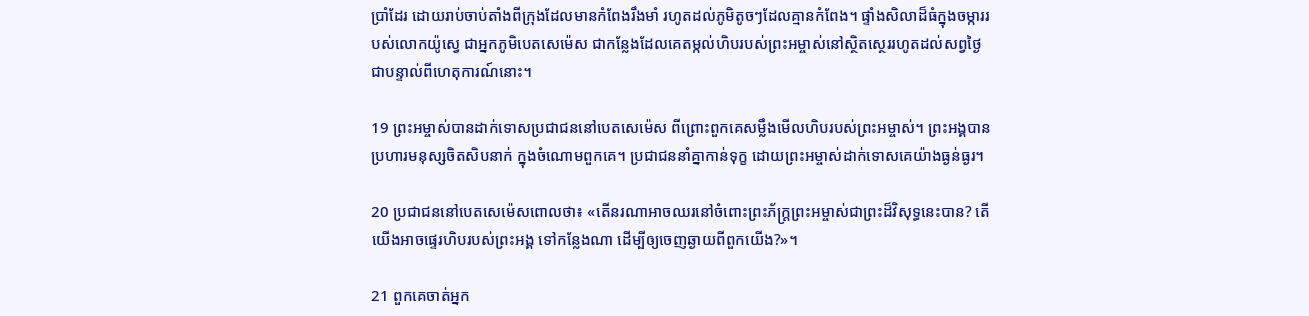ប្រាំដែរ ដោយរាប់ចាប់តាំងពីក្រុងដែលមានកំពែងរឹង‌មាំ រហូតដល់ភូមិតូចៗដែលគ្មានកំពែង។ ផ្ទាំងសិលាដ៏ធំក្នុងចម្ការរបស់លោកយ៉ូស្វេ ជាអ្នកភូមិបេត‌សេ‌ម៉េស ជាកន្លែងដែលគេតម្កល់ហិបរបស់ព្រះ‌អម្ចាស់នៅស្ថិត‌ស្ថេររហូតដល់សព្វថ្ងៃ ជាបន្ទាល់ពីហេតុ‌ការណ៍នោះ។

19 ព្រះ‌អម្ចាស់បានដាក់ទោសប្រជា‌ជននៅបេត‌សេ‌ម៉េស ពី‌ព្រោះពួកគេសម្លឹងមើលហិបរបស់ព្រះ‌អម្ចាស់។ ព្រះ‌អង្គបានប្រហារមនុស្សចិត‌សិបនាក់ ក្នុងចំណោមពួកគេ។ ប្រជា‌ជននាំគ្នាកាន់ទុក្ខ ដោយព្រះ‌អម្ចាស់ដាក់ទោសគេយ៉ាងធ្ងន់‌ធ្ងរ។

20 ប្រជា‌ជននៅបេតសេ‌ម៉េសពោលថា៖ «តើនរណាអាចឈរនៅចំពោះព្រះ‌ភ័ក្ត្រព្រះ‌អម្ចាស់ជាព្រះដ៏‌វិសុទ្ធនេះបាន? តើយើងអាចផ្ទេរហិបរបស់ព្រះ‌អង្គ ទៅកន្លែងណា ដើម្បីឲ្យចេញឆ្ងាយពីពួកយើង?»។

21 ពួកគេចាត់អ្នក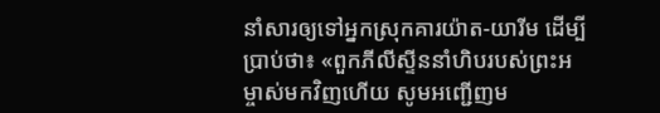នាំសារឲ្យទៅអ្នកស្រុកគារយ៉ាត-យារីម ដើម្បីប្រាប់ថា៖ «ពួកភីលីស្ទីននាំហិបរបស់ព្រះ‌អម្ចាស់មកវិញហើយ សូមអញ្ជើញម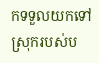កទទួលយកទៅស្រុករបស់ប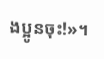ង‌ប្អូនចុះ!»។